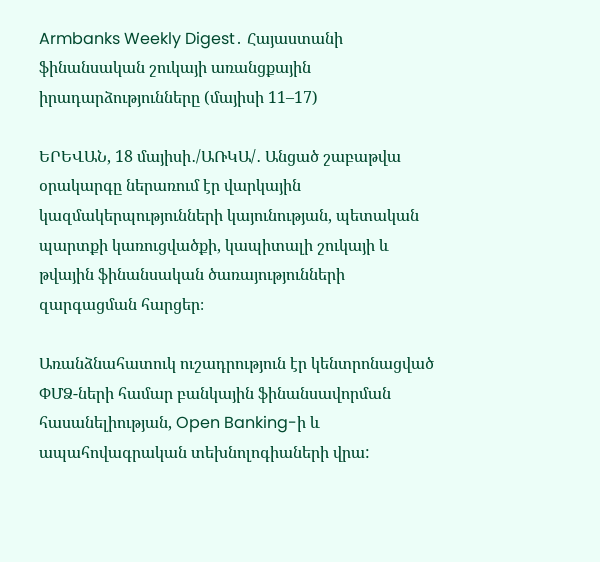Armbanks Weekly Digest․ Հայաստանի ֆինանսական շուկայի առանցքային իրադարձությունները (մայիսի 11–17)

ԵՐԵՎԱՆ, 18 մայիսի․/ԱՌԿԱ/․ Անցած շաբաթվա օրակարգը ներառում էր վարկային կազմակերպությունների կայունության, պետական պարտքի կառուցվածքի, կապիտալի շուկայի և թվային ֆինանսական ծառայությունների զարգացման հարցեր։

Առանձնահատուկ ուշադրություն էր կենտրոնացված ՓՄՁ-ների համար բանկային ֆինանսավորման հասանելիության, Open Banking-ի և ապահովագրական տեխնոլոգիաների վրա: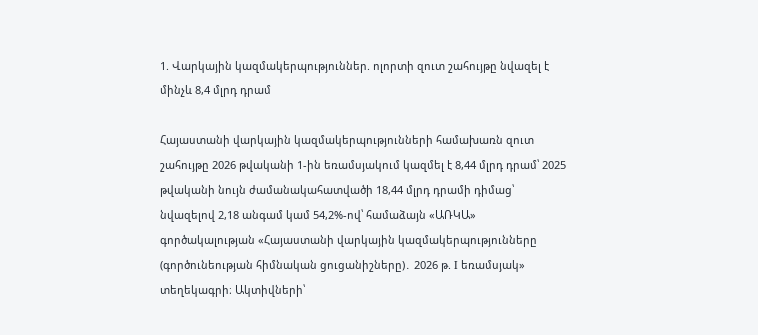1. Վարկային կազմակերպություններ. ոլորտի զուտ շահույթը նվազել է մինչև 8,4 մլրդ դրամ

Հայաստանի վարկային կազմակերպությունների համախառն զուտ շահույթը 2026 թվականի 1-ին եռամսյակում կազմել է 8,44 մլրդ դրամ՝ 2025 թվականի նույն ժամանակահատվածի 18,44 մլրդ դրամի դիմաց՝ նվազելով 2,18 անգամ կամ 54,2%-ով՝ համաձայն «ԱՌԿԱ» գործակալության «Հայաստանի վարկային կազմակերպությունները (գործունեության հիմնական ցուցանիշները)․ 2026 թ. I եռամսյակ» տեղեկագրի։ Ակտիվների՝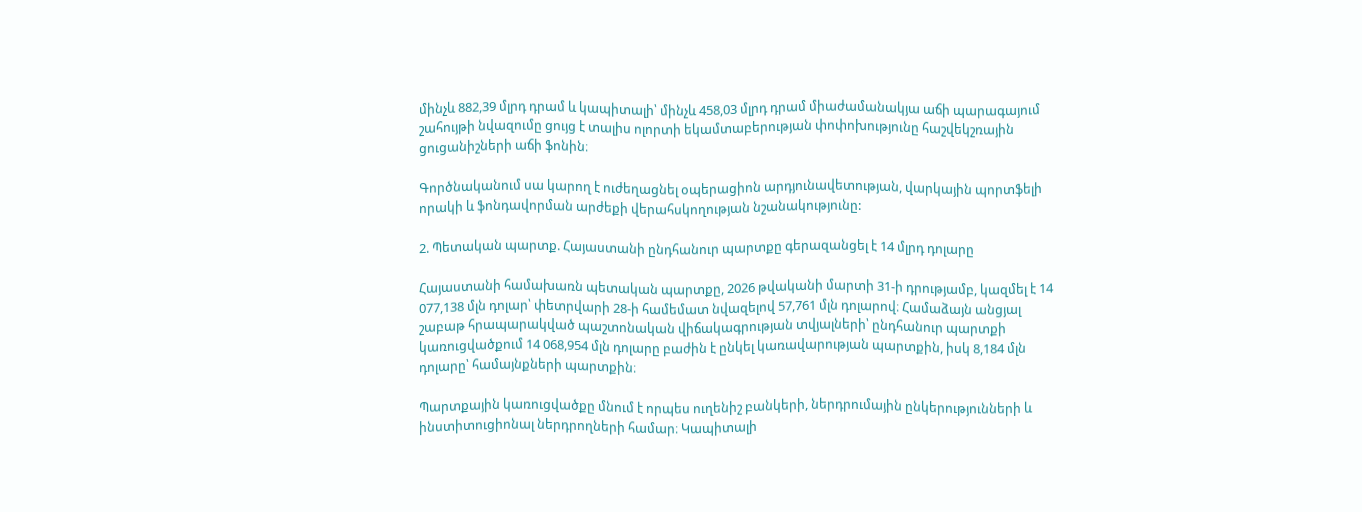մինչև 882,39 մլրդ դրամ և կապիտալի՝ մինչև 458,03 մլրդ դրամ միաժամանակյա աճի պարագայում շահույթի նվազումը ցույց է տալիս ոլորտի եկամտաբերության փոփոխությունը հաշվեկշռային ցուցանիշների աճի ֆոնին։

Գործնականում սա կարող է ուժեղացնել օպերացիոն արդյունավետության, վարկային պորտֆելի որակի և ֆոնդավորման արժեքի վերահսկողության նշանակությունը:

2. Պետական պարտք. Հայաստանի ընդհանուր պարտքը գերազանցել է 14 մլրդ դոլարը

Հայաստանի համախառն պետական պարտքը, 2026 թվականի մարտի 31-ի դրությամբ, կազմել է 14 077,138 մլն դոլար՝ փետրվարի 28-ի համեմատ նվազելով 57,761 մլն դոլարով։ Համաձայն անցյալ շաբաթ հրապարակված պաշտոնական վիճակագրության տվյալների՝ ընդհանուր պարտքի կառուցվածքում 14 068,954 մլն դոլարը բաժին է ընկել կառավարության պարտքին, իսկ 8,184 մլն դոլարը՝ համայնքների պարտքին։

Պարտքային կառուցվածքը մնում է որպես ուղենիշ բանկերի, ներդրումային ընկերությունների և ինստիտուցիոնալ ներդրողների համար։ Կապիտալի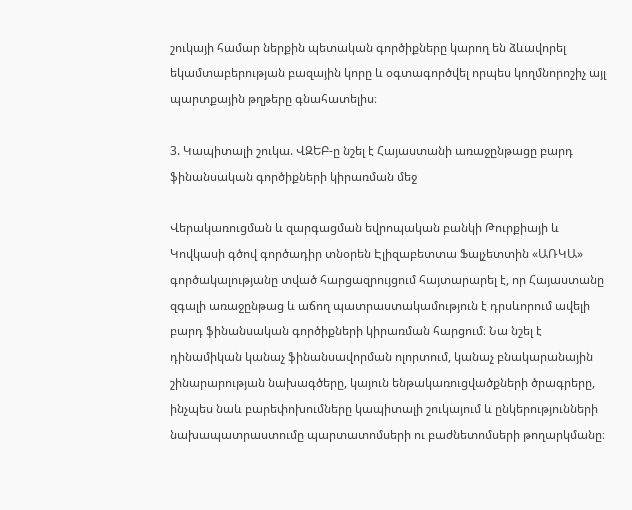շուկայի համար ներքին պետական գործիքները կարող են ձևավորել եկամտաբերության բազային կորը և օգտագործվել որպես կողմնորոշիչ այլ պարտքային թղթերը գնահատելիս։

3. Կապիտալի շուկա. ՎԶԵԲ-ը նշել է Հայաստանի առաջընթացը բարդ ֆինանսական գործիքների կիրառման մեջ

Վերակառուցման և զարգացման եվրոպական բանկի Թուրքիայի և Կովկասի գծով գործադիր տնօրեն Էլիզաբետտա Ֆալչետտին «ԱՌԿԱ» գործակալությանը տված հարցազրույցում հայտարարել է, որ Հայաստանը զգալի առաջընթաց և աճող պատրաստակամություն է դրսևորում ավելի բարդ ֆինանսական գործիքների կիրառման հարցում։ Նա նշել է դինամիկան կանաչ ֆինանսավորման ոլորտում, կանաչ բնակարանային շինարարության նախագծերը, կայուն ենթակառուցվածքների ծրագրերը, ինչպես նաև բարեփոխումները կապիտալի շուկայում և ընկերությունների նախապատրաստումը պարտատոմսերի ու բաժնետոմսերի թողարկմանը։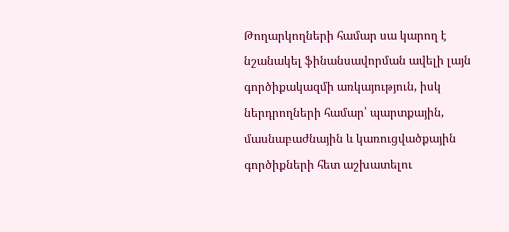Թողարկողների համար սա կարող է նշանակել ֆինանսավորման ավելի լայն գործիքակազմի առկայություն, իսկ ներդրողների համար՝ պարտքային, մասնաբաժնային և կառուցվածքային գործիքների հետ աշխատելու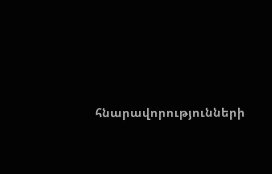հնարավորությունների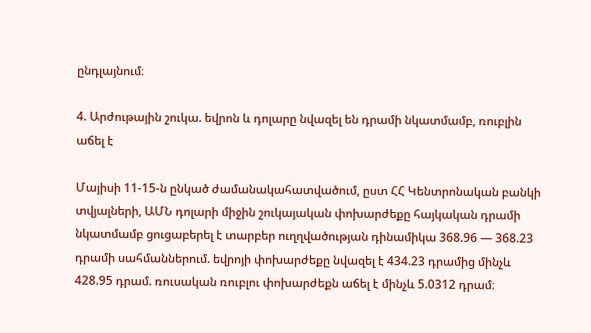ընդլայնում։

4. Արժութային շուկա. եվրոն և դոլարը նվազել են դրամի նկատմամբ, ռուբլին աճել է

Մայիսի 11-15-ն ընկած ժամանակահատվածում, ըստ ՀՀ Կենտրոնական բանկի տվյալների, ԱՄՆ դոլարի միջին շուկայական փոխարժեքը հայկական դրամի նկատմամբ ցուցաբերել է տարբեր ուղղվածության դինամիկա 368.96 — 368.23 դրամի սահմաններում. եվրոյի փոխարժեքը նվազել է 434.23 դրամից մինչև 428.95 դրամ. ռուսական ռուբլու փոխարժեքն աճել է մինչև 5.0312 դրամ։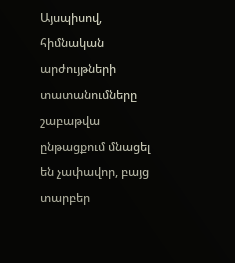Այսպիսով, հիմնական արժույթների տատանումները շաբաթվա ընթացքում մնացել են չափավոր, բայց տարբեր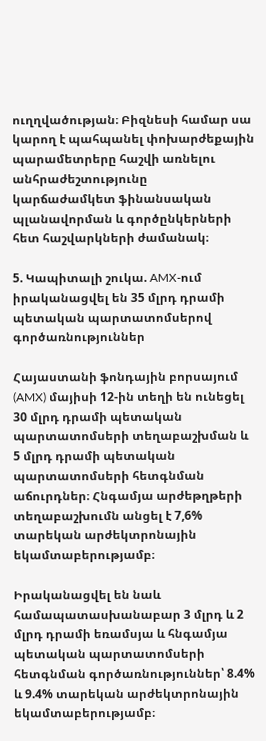ուղղվածության։ Բիզնեսի համար սա կարող է պահպանել փոխարժեքային պարամետրերը հաշվի առնելու անհրաժեշտությունը  կարճաժամկետ ֆինանսական պլանավորման և գործընկերների հետ հաշվարկների ժամանակ։

5. Կապիտալի շուկա. AMX-ում իրականացվել են 35 մլրդ դրամի պետական պարտատոմսերով գործառնություններ

Հայաստանի ֆոնդային բորսայում (AMX) մայիսի 12-ին տեղի են ունեցել 30 մլրդ դրամի պետական պարտատոմսերի տեղաբաշխման և 5 մլրդ դրամի պետական պարտատոմսերի հետգնման աճուրդներ։ Հնգամյա արժեթղթերի տեղաբաշխումն անցել է 7,6% տարեկան արժեկտրոնային եկամտաբերությամբ։

Իրականացվել են նաև համապատասխանաբար 3 մլրդ և 2 մլրդ դրամի եռամսյա և հնգամյա պետական պարտատոմսերի հետգնման գործառնություններ՝ 8.4% և 9.4% տարեկան արժեկտրոնային եկամտաբերությամբ։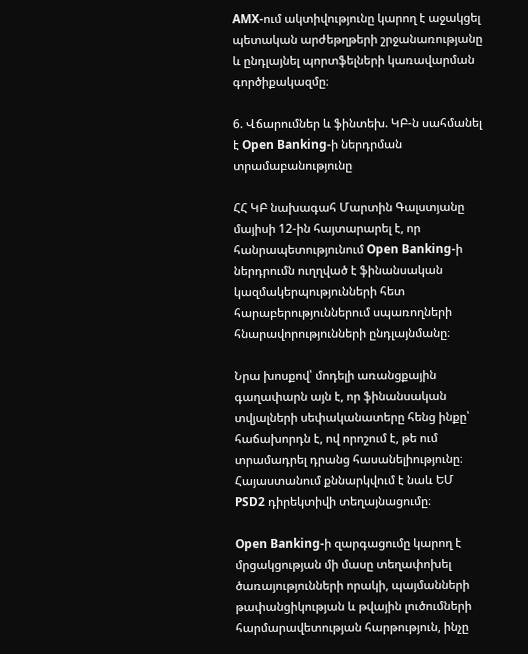AMX-ում ակտիվությունը կարող է աջակցել պետական արժեթղթերի շրջանառությանը և ընդլայնել պորտֆելների կառավարման գործիքակազմը։

6. Վճարումներ և ֆինտեխ. ԿԲ-ն սահմանել է Open Banking-ի ներդրման տրամաբանությունը

ՀՀ ԿԲ նախագահ Մարտին Գալստյանը մայիսի 12-ին հայտարարել է, որ հանրապետությունում Open Banking-ի ներդրումն ուղղված է ֆինանսական կազմակերպությունների հետ հարաբերություններում սպառողների հնարավորությունների ընդլայնմանը։

Նրա խոսքով՝ մոդելի առանցքային գաղափարն այն է, որ ֆինանսական տվյալների սեփականատերը հենց ինքը՝ հաճախորդն է, ով որոշում է, թե ում տրամադրել դրանց հասանելիությունը։ Հայաստանում քննարկվում է նաև ԵՄ PSD2 դիրեկտիվի տեղայնացումը։

Open Banking-ի զարգացումը կարող է մրցակցության մի մասը տեղափոխել ծառայությունների որակի, պայմանների թափանցիկության և թվային լուծումների հարմարավետության հարթություն, ինչը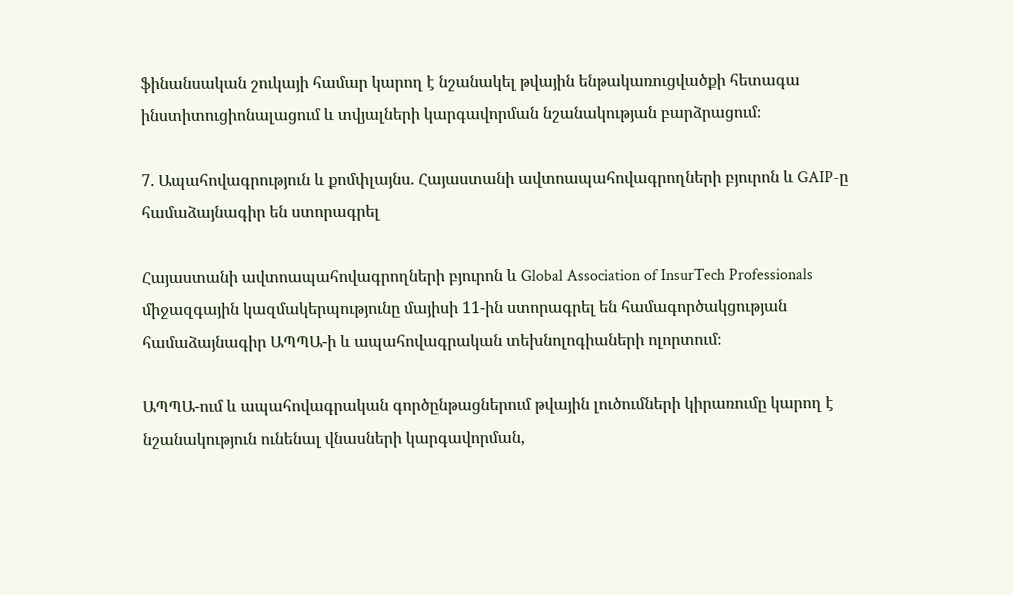ֆինանսական շուկայի համար կարող է նշանակել թվային ենթակառուցվածքի հետագա ինստիտուցիոնալացում և տվյալների կարգավորման նշանակության բարձրացում։

7. Ապահովագրություն և քոմփլայնս. Հայաստանի ավտոապահովագրողների բյուրոն և GAIP-ը համաձայնագիր են ստորագրել

Հայաստանի ավտոապահովագրողների բյուրոն և Global Association of InsurTech Professionals միջազգային կազմակերպությունը մայիսի 11-ին ստորագրել են համագործակցության համաձայնագիր ԱՊՊԱ-ի և ապահովագրական տեխնոլոգիաների ոլորտում։

ԱՊՊԱ-ում և ապահովագրական գործընթացներում թվային լուծումների կիրառումը կարող է նշանակություն ունենալ վնասների կարգավորման,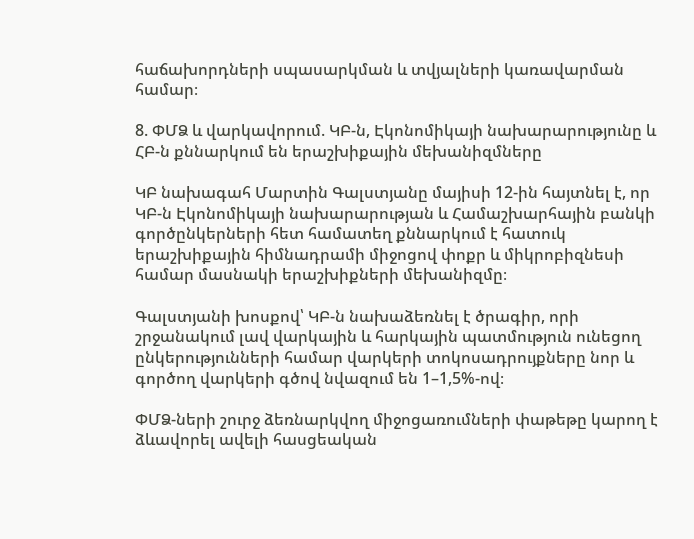հաճախորդների սպասարկման և տվյալների կառավարման համար։

8. ՓՄՁ և վարկավորում. ԿԲ-ն, Էկոնոմիկայի նախարարությունը և ՀԲ-ն քննարկում են երաշխիքային մեխանիզմները

ԿԲ նախագահ Մարտին Գալստյանը մայիսի 12-ին հայտնել է, որ ԿԲ-ն Էկոնոմիկայի նախարարության և Համաշխարհային բանկի գործընկերների հետ համատեղ քննարկում է հատուկ երաշխիքային հիմնադրամի միջոցով փոքր և միկրոբիզնեսի համար մասնակի երաշխիքների մեխանիզմը։

Գալստյանի խոսքով՝ ԿԲ-ն նախաձեռնել է ծրագիր, որի շրջանակում լավ վարկային և հարկային պատմություն ունեցող ընկերությունների համար վարկերի տոկոսադրույքները նոր և գործող վարկերի գծով նվազում են 1–1,5%-ով։

ՓՄՁ-ների շուրջ ձեռնարկվող միջոցառումների փաթեթը կարող է ձևավորել ավելի հասցեական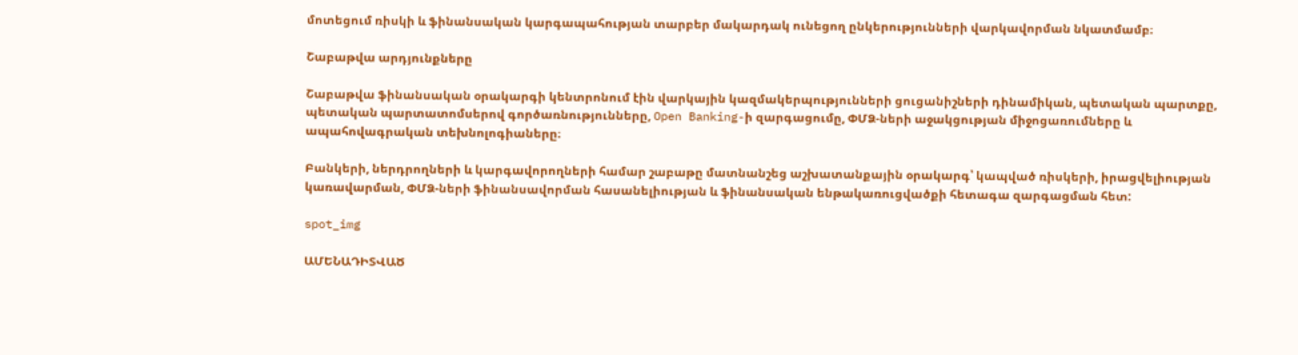մոտեցում ռիսկի և ֆինանսական կարգապահության տարբեր մակարդակ ունեցող ընկերությունների վարկավորման նկատմամբ։

Շաբաթվա արդյունքները

Շաբաթվա ֆինանսական օրակարգի կենտրոնում էին վարկային կազմակերպությունների ցուցանիշների դինամիկան, պետական պարտքը, պետական պարտատոմսերով գործառնությունները, Open Banking-ի զարգացումը, ՓՄՁ-ների աջակցության միջոցառումները և ապահովագրական տեխնոլոգիաները։

Բանկերի, ներդրողների և կարգավորողների համար շաբաթը մատնանշեց աշխատանքային օրակարգ՝ կապված ռիսկերի, իրացվելիության կառավարման, ՓՄՁ-ների ֆինանսավորման հասանելիության և ֆինանսական ենթակառուցվածքի հետագա զարգացման հետ:

spot_img

ԱՄԵՆԱԴԻՏՎԱԾ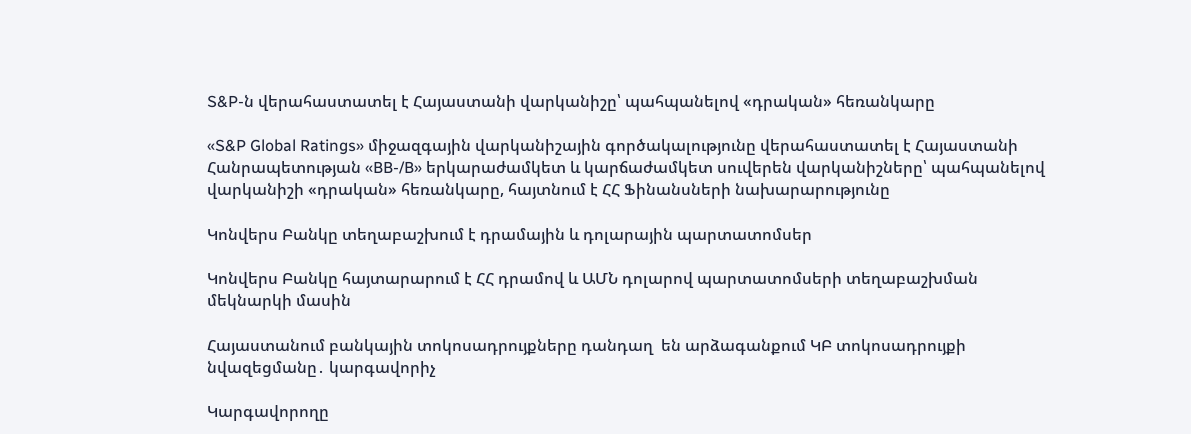S&P-ն վերահաստատել է Հայաստանի վարկանիշը՝ պահպանելով «դրական» հեռանկարը

«S&P Global Ratings» միջազգային վարկանիշային գործակալությունը վերահաստատել է Հայաստանի Հանրապետության «BB-/B» երկարաժամկետ և կարճաժամկետ սուվերեն վարկանիշները՝ պահպանելով վարկանիշի «դրական» հեռանկարը, հայտնում է ՀՀ Ֆինանսների նախարարությունը

Կոնվերս Բանկը տեղաբաշխում է դրամային և դոլարային պարտատոմսեր

Կոնվերս Բանկը հայտարարում է ՀՀ դրամով և ԱՄՆ դոլարով պարտատոմսերի տեղաբաշխման մեկնարկի մասին

Հայաստանում բանկային տոկոսադրույքները դանդաղ  են արձագանքում ԿԲ տոկոսադրույքի նվազեցմանը․ կարգավորիչ

Կարգավորողը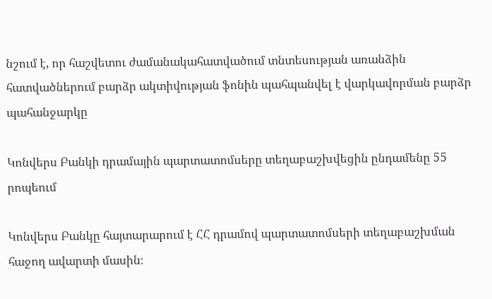նշում է, որ հաշվետու ժամանակահատվածում տնտեսության առանձին հատվածներում բարձր ակտիվության ֆոնին պահպանվել է վարկավորման բարձր պահանջարկը

Կոնվերս Բանկի դրամային պարտատոմսերը տեղաբաշխվեցին ընդամենը 55 րոպեում

Կոնվերս Բանկը հայտարարում է ՀՀ դրամով պարտատոմսերի տեղաբաշխման հաջող ավարտի մասին։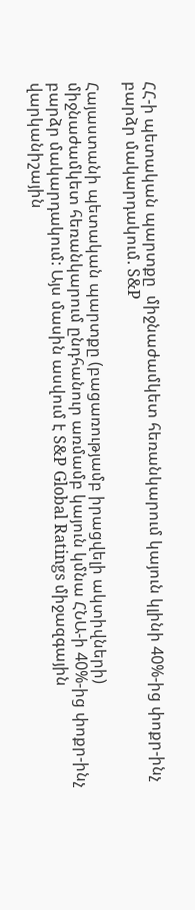ՀՀ-ի պետական պարտքը  միջնաժամկետ հեռանկարում կայուն կլինի 40%-ից փոքր-ինչ բարձր մակարդակում. S&P

Հայաստանի պետական պարտքը (բացառությամբ իրացվելի ակտիվների) միջնաժամկետ հեռանկարում ընդհանուր առմամբ կայուն կմնա ՀՆԱ-ի 40%-ից փոքր-ինչ բարձր մակարդակում: Այս մասին ասվում է S&P Global Ratings միջազգային վարկանիշային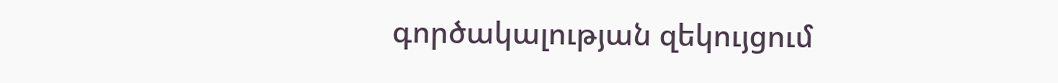գործակալության զեկույցում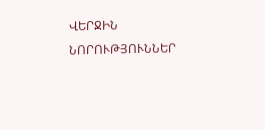ՎԵՐՋԻՆ ՆՈՐՈՒԹՅՈՒՆՆԵՐ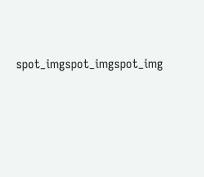spot_imgspot_imgspot_img